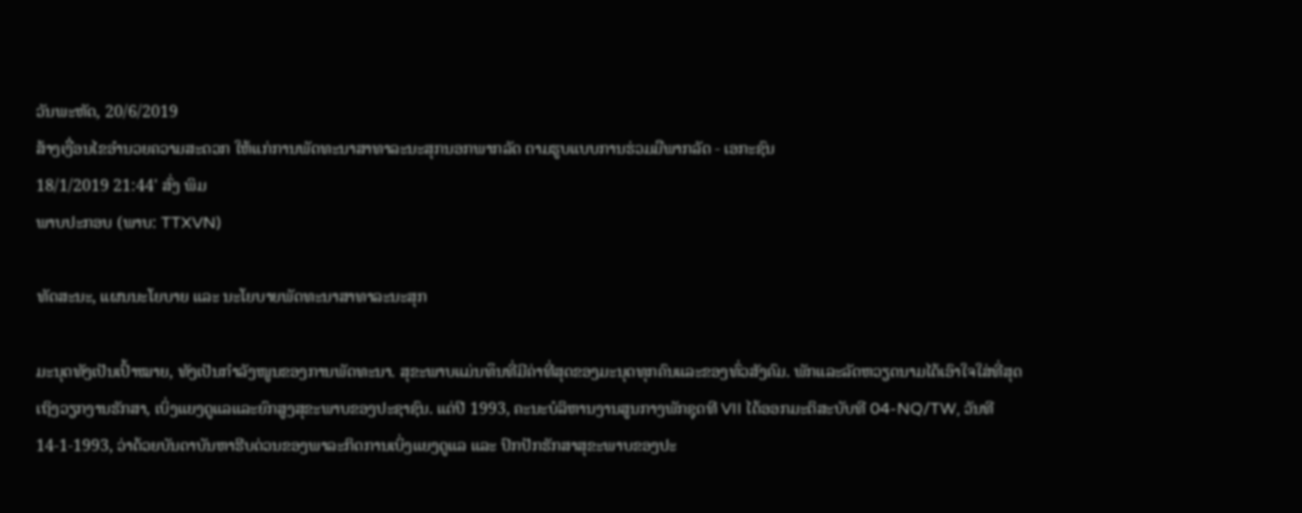ວັນພະຫັດ, 20/6/2019
ສ້າງເງື່ອນໄຂອຳນວຍຄວາມສະດວກ ໃຫ້ແກ່ການພັດທະນາສາທາລະນະສຸກນອກພາກລັດ ຕາມຮູບແບບການຮ່ວມມືພາກລັດ - ເອກະຊົນ
18/1/2019 21:44' ສົ່ງ ພິມ
ພາບປະກອບ (ພາບ: TTXVN)

ທັດສະນະ, ແຜນນະໂຍບາຍ ແລະ ນະໂຍບາຍພັດທະນາສາທາລະນະສຸກ

ມະນຸດທັງເປັນເປົ້າໝາຍ, ທັງເປັນກຳລັງໜູນຂອງການພັດທະນາ. ສຸຂະພາບແມ່ນທຶນທີ່ມີຄ່າທີ່ສຸດຂອງມະນຸດທຸກຄົນແລະຂອງທົ່ວສັງຄົມ. ພັກແລະລັດຫວຽດນາມໄດ້ເອົາໃຈໃສ່ທີ່ສຸດເຖິງວຽກງານຮັກສາ, ເບິ່ງແຍງດູແລແລະຍົກສູງສຸຂະພາບຂອງປະຊາຊົນ. ແຕ່ປີ 1993, ຄະນະບໍລິຫານງານສູນກາງພັກຊຸດທີ VII ໄດ້ອອກມະຕິສະບັບທີ 04-NQ/TW, ວັນທີ 14-1-1993, ວ່າດ້ວຍບັນດາບັນຫາຮີບດ່ວນຂອງພາລະກິດການເບິ່ງແຍງດູແລ ແລະ ປົກປັກຮັກສາສຸຂະພາບຂອງປະ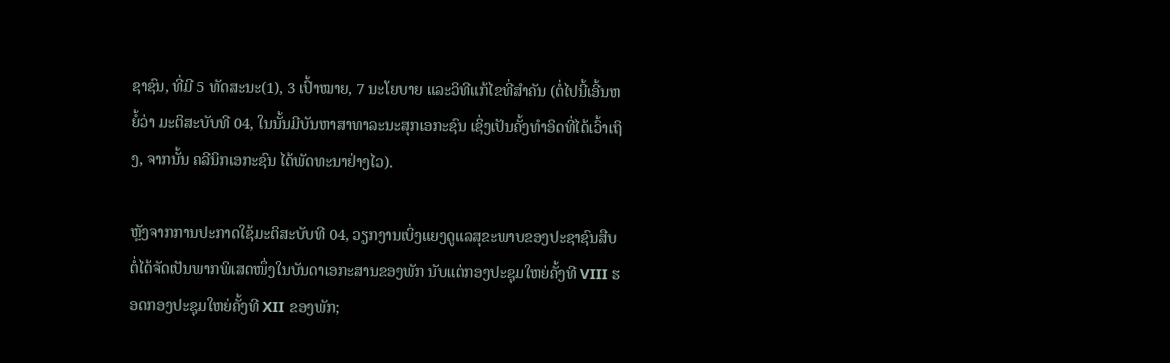ຊາຊົນ, ທີ່ມີ 5 ທັດສະນະ(1), 3 ເປົ້າໝາຍ, 7 ນະໂຍບາຍ ແລະວິທີແກ້ໄຂທີ່ສຳຄັນ (ຕໍ່ໄປນີ້ເອີ້ນຫຍໍ້ວ່າ ມະຕິສະບັບທີ 04, ໃນນັ້ນມີບັນຫາສາທາລະນະສຸກເອກະຊົນ ເຊິ່ງເປັນຄັ້ງທຳອິດທີ່ໄດ້ເວົ້າເຖິງ, ຈາກນັ້ນ ຄລີນິກເອກະຊົນ ໄດ້ພັດທະນາຢ່າງໄວ).

ຫຼັງຈາກການປະກາດໃຊ້ມະຕິສະບັບທີ 04, ວຽກງານເບິ່ງແຍງດູແລສຸຂະພາບຂອງປະຊາຊົນສືບຕໍ່ໄດ້ຈັດເປັນພາກພິເສດໜຶ່ງໃນບັນດາເອກະສານຂອງພັກ ນັບແຕ່ກອງປະຊຸມໃຫຍ່ຄັ້ງທີ VIII ຮອດກອງປະຊຸມໃຫຍ່ຄັ້ງທີ XII ຂອງພັກ;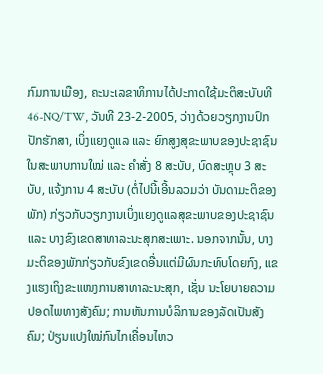ກົມການເມືອງ, ຄະນະເລຂາທິການໄດ້ປະກາດໃຊ້ມະຕິສະບັບທີ 46-NQ/TW, ວັນທີ 23-2-2005, ວ່າງດ້ວຍວຽກງານປົກປັກຮັກສາ, ເບິ່ງແຍງດູແລ ແລະ ຍົກສູງສຸຂະພາບຂອງປະຊາຊົນ ໃນສະພາບການໃໝ່ ແລະ ຄຳສັ່ງ 8 ສະບັບ, ບົດສະຫຼຸບ 3 ສະບັບ, ແຈ້ງການ 4 ສະບັບ (ຕໍ່ໄປນີ້ເອີ້ນລວມວ່າ ບັນດາມະຕິຂອງພັກ) ກ່ຽວກັບວຽກງານເບິ່ງແຍງດູແລສຸຂະພາບຂອງປະຊາຊົນ ແລະ ບາງຂົງເຂດສາທາລະນະສຸກສະເພາະ. ນອກຈາກນັ້ນ, ບາງມະຕິຂອງພັກກ່ຽວກັບຂົງເຂດອື່ນແຕ່ມີຜົນກະທົບໂດຍກົງ, ແຂງແຮງເຖິງຂະແໜງການສາທາລະນະສຸກ, ເຊັ່ນ ນະໂຍບາຍຄວາມປອດໄພທາງສັງຄົມ; ການຫັນການບໍລິການຂອງລັດເປັນສັງຄົມ; ປ່ຽນແປງໃໝ່ກົນໄກເຄື່ອນໄຫວ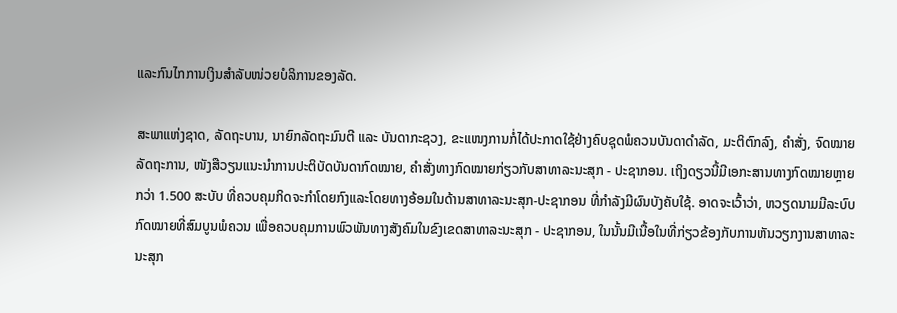ແລະກົນໄກການເງິນສຳລັບໜ່ວຍບໍລິການຂອງລັດ.

ສະພາແຫ່ງຊາດ, ລັດຖະບານ, ນາຍົກລັດຖະມົນຕີ ແລະ ບັນດາກະຊວງ, ຂະແໜງການກໍ່ໄດ້ປະກາດໃຊ້ຢ່າງຄົບຊຸດພໍຄວນບັນດາດຳລັດ, ມະຕິຕົກລົງ, ຄຳສັ່ງ, ຈົດໝາຍລັດຖະການ, ໜັງສືວຽນແນະນຳການປະຕິບັດບັນດາກົດໝາຍ, ຄຳສັ່ງທາງກົດໝາຍກ່ຽວກັບສາທາລະນະສຸກ - ປະຊາກອນ. ເຖິງດຽວນີ້ມີເອກະສານທາງກົດໝາຍຫຼາຍກວ່າ 1.500 ສະບັບ ທີ່ຄວບຄຸມກິດຈະກຳໂດຍກົງແລະໂດຍທາງອ້ອມໃນດ້ານສາທາລະນະສຸກ-ປະຊາກອນ ທີ່ກຳລັງມີຜົນບັງຄັບໃຊ້. ອາດຈະເວົ້າວ່າ, ຫວຽດນາມມີລະບົບກົດໝາຍທີ່ສົມບູນພໍຄວນ ເພື່ອຄວບຄຸມການພົວພັນທາງສັງຄົມໃນຂົງເຂດສາທາລະນະສຸກ - ປະຊາກອນ, ໃນນັ້ນມີເນື້ອໃນທີ່ກ່ຽວຂ້ອງກັບການຫັນວຽກງານສາທາລະນະສຸກ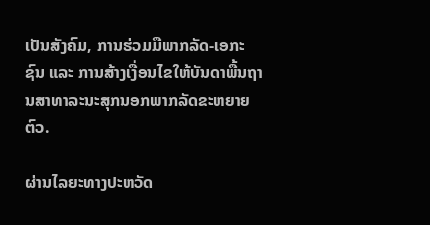ເປັນສັງຄົມ, ການຮ່ວມມືພາກລັດ-ເອກະຊົນ ແລະ ການສ້າງເງື່ອນໄຂໃຫ້ບັນດາພື້ນຖານສາທາລະນະສຸກນອກພາກລັດຂະຫຍາຍຕົວ.

ຜ່ານໄລຍະທາງປະຫວັດ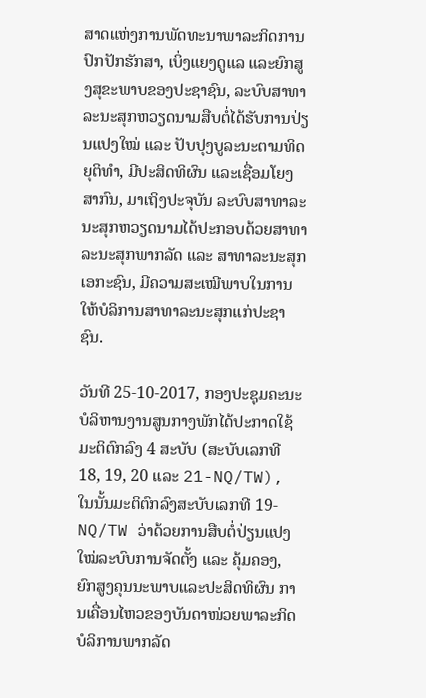ສາດແຫ່ງການພັດທະນາພາລະກິດການປົກປັກຮັກສາ, ເບິ່ງແຍງດູແລ ແລະຍົກສູງສຸຂະພາບຂອງປະຊາຊົນ, ລະບົບສາທາລະນະສຸກຫວຽດນາມສືບຕໍ່ໄດ້ຮັບການປ່ຽນແປງໃໝ່ ແລະ ປັບປຸງບູລະນະຕາມທິດຍຸຕິທຳ, ມີປະສິດທິຜົນ ແລະເຊື່ອມໂຍງສາກົນ, ມາເຖິງປະຈຸບັນ ລະບົບສາທາລະນະສຸກຫວຽດນາມໄດ້ປະກອບດ້ວຍສາທາລະນະສຸກພາກລັດ ແລະ ສາທາລະນະສຸກເອກະຊົນ, ມີຄວາມສະເໝີພາບໃນການໃຫ້ບໍລິການສາທາລະນະສຸກແກ່ປະຊາຊົນ.

ວັນທີ 25-10-2017, ກອງປະຊຸມຄະນະບໍລິຫານງານສູນກາງພັກໄດ້ປະກາດໃຊ້ມະຕິຕົກລົງ 4 ສະບັບ (ສະບັບເລກທີ 18, 19, 20 ແລະ 21-NQ/TW), ໃນນັ້ນມະຕິຕົກລົງສະບັບເລກທີ 19-NQ/TW ວ່າດ້ວຍການສືບຕໍ່ປ່ຽນແປງໃໝ່ລະບົບການຈັດຕັ້ງ ແລະ ຄຸ້ມຄອງ, ຍົກສູງຄຸນນະພາບແລະປະສິດທິຜົນ ການເຄື່ອນໄຫວຂອງບັນດາໜ່ວຍພາລະກິດບໍລິການພາກລັດ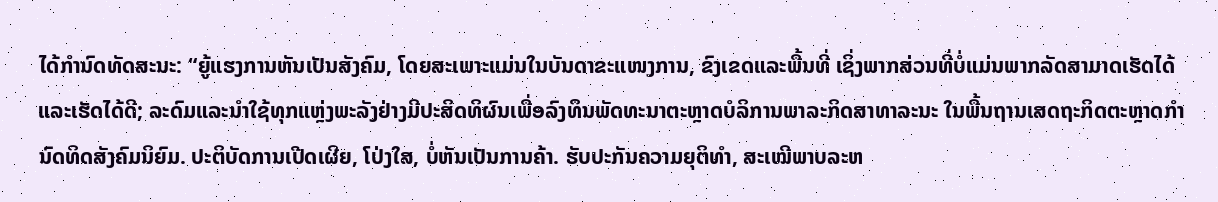ໄດ້ກຳນົດທັດສະນະ: “ຍູ້ແຮງການຫັນເປັນສັງຄົມ, ໂດຍສະເພາະແມ່ນໃນບັນດາຂະແໜງການ, ຂົງເຂດແລະພື້ນທີ່ ເຊິ່ງພາກສ່ວນທີ່ບໍ່ແມ່ນພາກລັດສາມາດເຮັດໄດ້ແລະເຮັດໄດ້ດີ; ລະດົມແລະນຳໃຊ້ທຸກແຫຼ່ງພະລັງຢ່າງມີປະສິດທິຜົນເພື່ອລົງທຶນພັດທະນາຕະຫຼາດບໍລິການພາລະກິດສາທາລະນະ ໃນພື້ນຖານເສດຖະກິດຕະຫຼາດກຳນົດທິດສັງຄົມນິຍົມ. ປະຕິບັດການເປີດເຜີຍ, ໂປ່ງໃສ, ບໍ່ຫັນເປັນການຄ້າ. ຮັບປະກັນຄວາມຍຸຕິທຳ, ສະເໝີພາບລະຫ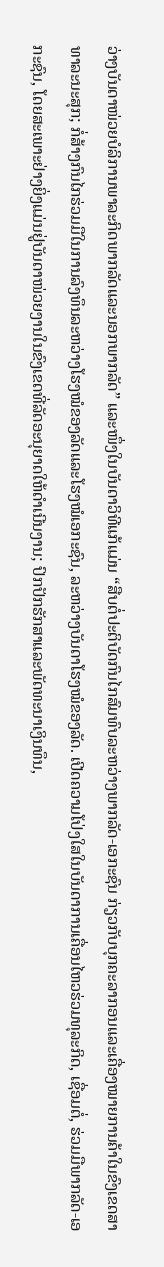ວ່າງບັນດາໜ່ວຍບໍລິການພາລະກິດພາກລັດແລະນອກພາກລັດ” ແລະໜຶ່ງໃນບັນດາວິທີແກ້ແມ່ນ “ສືບຕໍ່ປະຕິບັດກົນໄກສົມທົບລະຫວ່າງພາກລັດ-ເອກະຊົນ ກ່ຽວກັບບຸກຄະລາກອນແລະເຄື່ອງໝາຍການຄ້າໃນຂົງເຂດສາທາລະນະສຸກ; ກໍ່ສ້າງກົນໄກຮ່ວມມືໃນການລົງທຶນລະຫວ່າງໂຮງໝໍຂອງລັດແລະໂຮງໝໍເອກະຊົນ, ລະຫວ່າງບັນດາໂຮງໝໍຂອງລັດ. ເປີດຄວາມໂປ່ງໃສໃນບັນດາການເຄື່ອນໄຫວຮ່ວມທຸລະກິດ, ເຊື່ອມຕໍ່, ຮ່ວມມືພາກລັດ-ເອກະຊົນ, ໂດຍສະເພາະຢ່າງຍິ່ງແມ່ນຢູ່ບັນດາໜ່ວຍງານໃນຂົງເຂດທີ່ລັດອະນຸຍາດໃຫ້ດຳເນີນງານ; ປົກປັກຮັກສາແລະພັດທະນາເງິນທຶນ,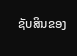ຊັບສິນຂອງ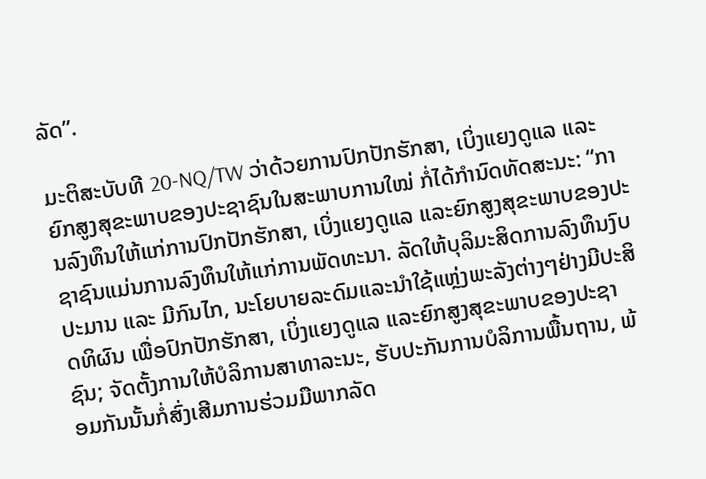ລັດ”.

ມະຕິສະບັບທີ 20-NQ/TW ວ່າດ້ວຍການປົກປັກຮັກສາ, ເບິ່ງແຍງດູແລ ແລະຍົກສູງສຸຂະພາບຂອງປະຊາຊົນໃນສະພາບການໃໝ່ ກໍ່ໄດ້ກຳນົດທັດສະນະ: “ການລົງທຶນໃຫ້ແກ່ການປົກປັກຮັກສາ, ເບິ່ງແຍງດູແລ ແລະຍົກສູງສຸຂະພາບຂອງປະຊາຊົນແມ່ນການລົງທຶນໃຫ້ແກ່ການພັດທະນາ. ລັດໃຫ້ບຸລິມະສິດການລົງທຶນງົບປະມານ ແລະ ມີກົນໄກ, ນະໂຍບາຍລະດົມແລະນຳໃຊ້ແຫຼ່ງພະລັງຕ່າງໆຢ່າງມີປະສິດທິຜົນ ເພື່ອປົກປັກຮັກສາ, ເບິ່ງແຍງດູແລ ແລະຍົກສູງສຸຂະພາບຂອງປະຊາຊົນ; ຈັດຕັ້ງການໃຫ້ບໍລິການສາທາລະນະ, ຮັບປະກັນການບໍລິການພື້ນຖານ, ພ້ອມກັນນັ້ນກໍ່ສົ່ງເສີມການຮ່ວມມືພາກລັດ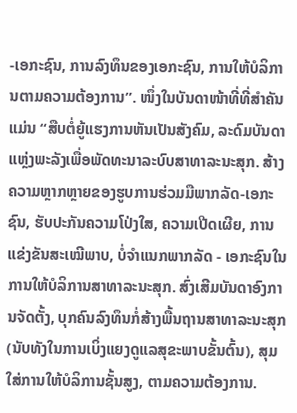-ເອກະຊົນ, ການລົງທຶນຂອງເອກະຊົນ, ການໃຫ້ບໍລິການຕາມຄວາມຕ້ອງການ”. ໜຶ່ງໃນບັນດາໜ້າທີ່ທີ່ສຳຄັນແມ່ນ “ສືບຕໍ່ຍູ້ແຮງການຫັນເປັນສັງຄົມ, ລະດົມບັນດາແຫຼ່ງພະລັງເພື່ອພັດທະນາລະບົບສາທາລະນະສຸກ. ສ້າງຄວາມຫຼາກຫຼາຍຂອງຮູບການຮ່ວມມືພາກລັດ-ເອກະຊົນ, ຮັບປະກັນຄວາມໂປ່ງໃສ, ຄວາມເປີດເຜີຍ, ການແຂ່ງຂັນສະເໝີພາບ, ບໍ່ຈຳແນກພາກລັດ - ເອກະຊົນໃນການໃຫ້ບໍລິການສາທາລະນະສຸກ. ສົ່ງເສີມບັນດາອົງການຈັດຕັ້ງ, ບຸກຄົນລົງທຶນກໍ່ສ້າງພື້ນຖານສາທາລະນະສຸກ (ນັບທັງໃນການເບິ່ງແຍງດູແລສຸຂະພາບຂັ້ນຕົ້ນ), ສຸມໃສ່ການໃຫ້ບໍລິການຊັ້ນສູງ, ຕາມຄວາມຕ້ອງການ.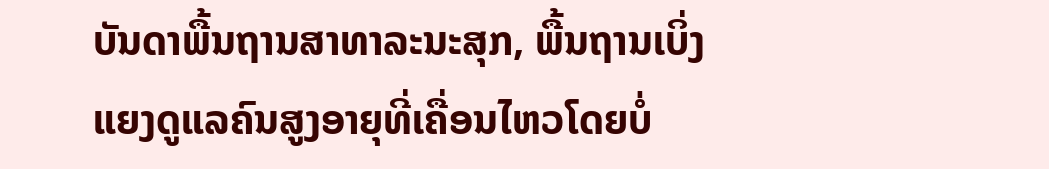ບັນດາພື້ນຖານສາທາລະນະສຸກ, ພື້ນຖານເບິ່ງແຍງດູແລຄົນສູງອາຍຸທີ່ເຄື່ອນໄຫວໂດຍບໍ່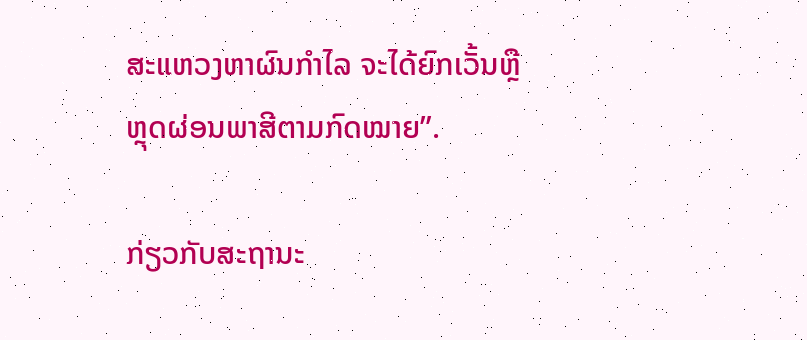ສະແຫວງຫາຜົນກຳໄລ ຈະໄດ້ຍົກເວັ້ນຫຼືຫຼຸດຜ່ອນພາສີຕາມກົດໝາຍ”.

ກ່ຽວກັບສະຖານະ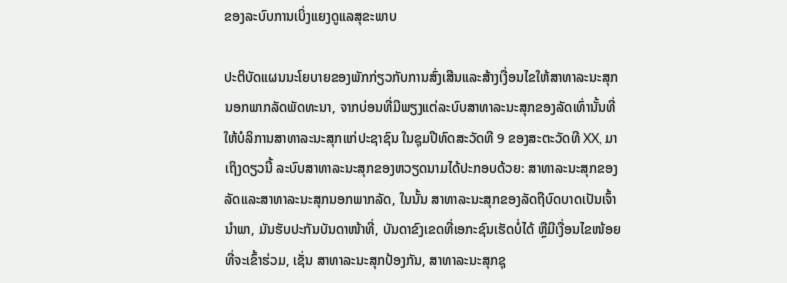ຂອງລະບົບການເບິ່ງແຍງດູແລສຸຂະພາບ

ປະຕິບັດແຜນນະໂຍບາຍຂອງພັກກ່ຽວກັບການສົ່ງເສີນແລະສ້າງເງື່ອນໄຂໃຫ້ສາທາລະນະສຸກນອກພາກລັດພັດທະນາ, ຈາກບ່ອນທີ່ມີພຽງແຕ່ລະບົບສາທາລະນະສຸກຂອງລັດເທົ່ານັ້ນທີ່ໃຫ້ບໍລິການສາທາລະນະສຸກແກ່ປະຊາຊົນ ໃນຊຸມປີທົດສະວັດທີ 9 ຂອງສະຕະວັດທີ XX, ມາເຖິງດຽວນີ້ ລະບົບສາທາລະນະສຸກຂອງຫວຽດນາມໄດ້ປະກອບດ້ວຍ: ສາທາລະນະສຸກຂອງລັດແລະສາທາລະນະສຸກນອກພາກລັດ, ໃນນັ້ນ ສາທາລະນະສຸກຂອງລັດຖືບົດບາດເປັນເຈົ້ານຳພາ, ມັນຮັບປະກັນບັນດາໜ້າທີ່, ບັນດາຂົງເຂດທີ່ເອກະຊົນເຮັດບໍ່ໄດ້ ຫຼືມີເງື່ອນໄຂໜ້ອຍທີ່ຈະເຂົ້າຮ່ວມ, ເຊັ່ນ ສາທາລະນະສຸກປ້ອງກັນ, ສາທາລະນະສຸກຊຸ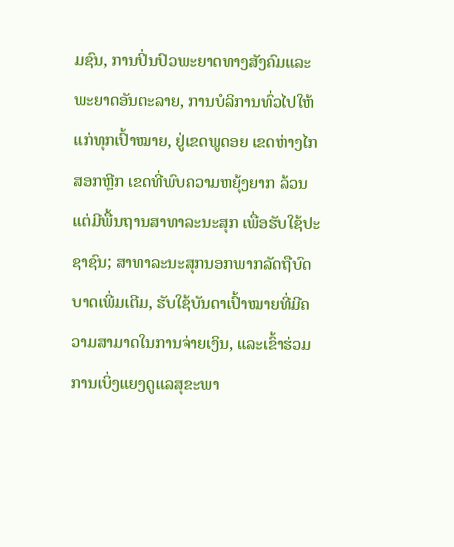ມຊົນ, ການປິ່ນປົວພະຍາດທາງສັງຄົມແລະພະຍາດອັນຕະລາຍ, ການບໍລິການທົ່ວໄປໃຫ້ແກ່ທຸກເປົ້າໝາຍ, ຢູ່ເຂດພູດອຍ ເຂດຫ່າງໄກສອກຫຼີກ ເຂດທີ່ພົບຄວາມຫຍຸ້ງຍາກ ລ້ວນແຕ່ມີພື້ນຖານສາທາລະນະສຸກ ເພື່ອຮັບໃຊ້ປະຊາຊົນ; ສາທາລະນະສຸກນອກພາກລັດຖືບົດບາດເພີ່ມເຕີມ, ຮັບໃຊ້ບັນດາເປົ້າໝາຍທີ່ມີຄວາມສາມາດໃນການຈ່າຍເງິນ, ແລະເຂົ້າຮ່ວມການເບິ່ງແຍງດູແລສຸຂະພາ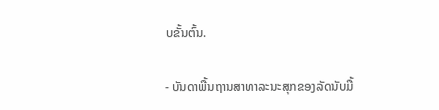ບຂັ້ນຕົ້ນ.

- ບັນດາພື້ນຖານສາທາລະນະສຸກຂອງລັດນັບມື້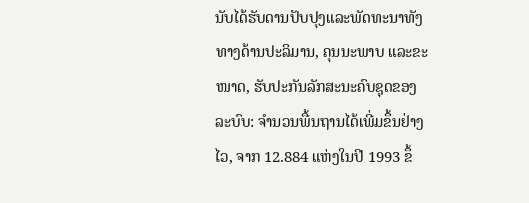ນັບໄດ້ຮັບດານປັບປຸງແລະພັດທະນາທັງທາງດ້ານປະລິມານ, ຄຸນນະພາບ ແລະຂະໜາດ, ຮັບປະກັນລັກສະນະຄົບຊຸດຂອງລະບົບ: ຈຳນວນພື້ນຖານໄດ້ເພີ່ມຂຶ້ນຢ່າງໄວ, ຈາກ 12.884 ແຫ່ງໃນປີ 1993 ຂຶ້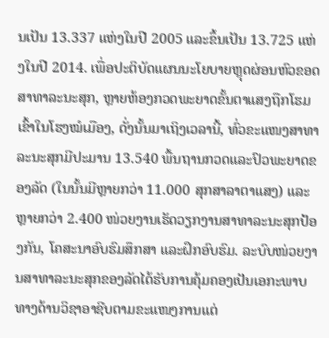ນເປັນ 13.337 ແຫ່ງໃນປີ 2005 ແລະຂຶ້ນເປັນ 13.725 ແຫ່ງໃນປີ 2014. ເພື່ອປະຕິບັດແຜນນະໂຍບາຍຫຼຸດຜ່ອນຫົວຂອດສາທາລະນະສຸກ, ຫຼາຍຫ້ອງກວດພະຍາດຂັ້ນຕາແສງຖືກໂຮມເຂົ້າໃນໂຮງໝໍເມືອງ, ດັ່ງນັ້ນມາເຖິງເວລານີ້, ທົ່ວຂະແໜງສາທາລະນະສຸກມີປະມານ 13.540 ພື້ນຖານກວດແລະປົວພະຍາດຂອງລັດ (ໃນນັ້ນມີຫຼາຍກວ່າ 11.000 ສຸກສາລາຕາແສງ) ແລະ ຫຼາຍກວ່າ 2.400 ໜ່ວຍງານເຮັດວຽກງານສາທາລະນະສຸກປ້ອງກັນ, ໂຄສະນາອົບຮົມສຶກສາ ແລະຝຶກອົບຮົມ. ລະບົບໜ່ວຍງານສາທາລະນະສຸກຂອງລັດໄດ້ຮັບການຄຸ້ມຄອງເປັນເອກະພາບທາງດ້ານວິຊາອາຊີບຕາມຂະແໜງການແຕ່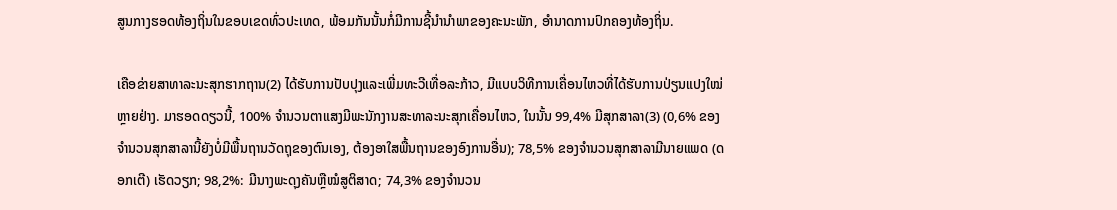ສູນກາງຮອດທ້ອງຖິ່ນໃນຂອບເຂດທົ່ວປະເທດ, ພ້ອມກັນນັ້ນກໍ່ມີການຊີ້ນຳນຳພາຂອງຄະນະພັກ, ອຳນາດການປົກຄອງທ້ອງຖິ່ນ.

ເຄືອຂ່າຍສາທາລະນະສຸກຮາກຖານ(2) ໄດ້ຮັບການປັບປຸງແລະເພີ່ມທະວີເທື່ອລະກ້າວ, ມີແບບວິທີການເຄື່ອນໄຫວທີ່ໄດ້ຮັບການປ່ຽນແປງໃໝ່ຫຼາຍຢ່າງ. ມາຮອດດຽວນີ້, 100% ຈຳນວນຕາແສງມີພະນັກງານສະທາລະນະສຸກເຄື່ອນໄຫວ, ໃນນັ້ນ 99,4% ມີສຸກສາລາ(3) (0,6% ຂອງຈຳນວນສຸກສາລານີ້ຍັງບໍ່ມີພື້ນຖານວັດຖຸຂອງຕົນເອງ, ຕ້ອງອາໃສພື້ນຖານຂອງອົງການອື່ນ); 78,5% ຂອງຈຳນວນສຸກສາລາມີນາຍແພດ (ດອກເຕີ) ເຮັດວຽກ; 98,2%: ມີນາງພະດຸງຄັນຫຼືໝໍສູຕິສາດ; 74,3% ຂອງຈຳນວນ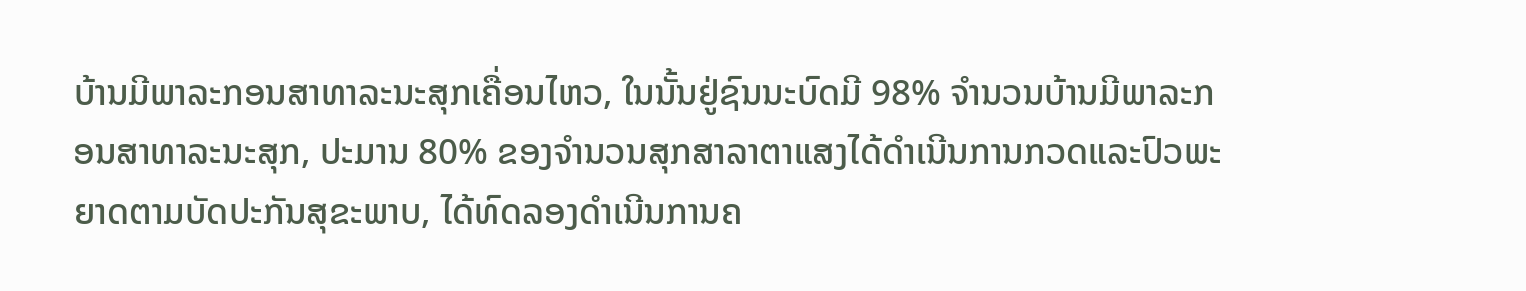ບ້ານມີພາລະກອນສາທາລະນະສຸກເຄື່ອນໄຫວ, ໃນນັ້ນຢູ່ຊົນນະບົດມີ 98% ຈຳນວນບ້ານມີພາລະກອນສາທາລະນະສຸກ, ປະມານ 80% ຂອງຈຳນວນສຸກສາລາຕາແສງໄດ້ດຳເນີນການກວດແລະປົວພະຍາດຕາມບັດປະກັນສຸຂະພາບ, ໄດ້ທົດລອງດຳເນີນການຄ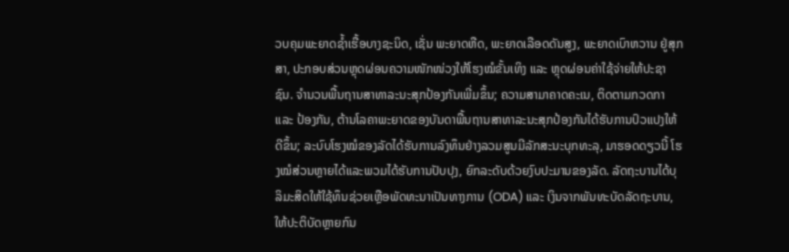ວບຄຸມພະຍາດຊ້ຳເຮື້ອບາງຊະນິດ, ເຊັ່ນ ພະຍາດຫືດ, ພະຍາດເລືອດດັນສູງ, ພະຍາດເບົາຫວານ ຢູ່ສຸກສາ, ປະກອບສ່ວນຫຼຸດຜ່ອນຄວາມໜັກໜ່ວງໃຫ້ໂຮງໝໍຂັ້ນເທິງ ແລະ ຫຼຸດຜ່ອນຄ່າໃຊ້ຈ່າຍໃຫ້ປະຊາຊົນ. ຈຳນວນພື້ນຖານສາທາລະນະສຸກປ້ອງກັນເພີ່ມຂຶ້ນ; ຄວາມສາມາຄາດຄະເນ, ຕິດຕາມກວດກາ ແລະ ປ້ອງກັນ, ຕ້ານໂລຄາພະຍາດຂອງບັນດາພື້ນຖານສາທາລະນະສຸກປ້ອງກັນໄດ້ຮັບການປົວແປງໃຫ້ດີຂຶ້ນ; ລະບົບໂຮງໝໍຂອງລັດໄດ້ຮັບການລົງທຶນຢ່າງລວມສູນມີລັກສະນະບຸກທະລຸ, ມາຮອດດຽວນີ້ ໂຮງໝໍສ່ວນຫຼາຍໄດ້ແລະພວມໄດ້ຮັບການປັບປຸງ, ຍົກລະດັບດ້ວຍງົບປະມານຂອງລັດ. ລັດຖະບານໄດ້ບຸລິມະສິດໃຫ້ໃຊ້ທຶນຊ່ວຍເຫຼືອພັດທະນາເປັນທາງການ (ODA) ແລະ ເງິນຈາກພັນທະບັດລັດຖະບານ, ໃຫ້ປະຕິບັດຫຼາຍກົນ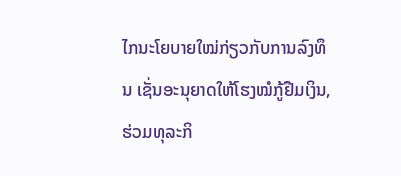ໄກນະໂຍບາຍໃໝ່ກ່ຽວກັບການລົງທຶນ ເຊັ່ນອະນຸຍາດໃຫ້ໂຮງໝໍກູ້ຢືມເງິນ, ຮ່ວມທຸລະກິ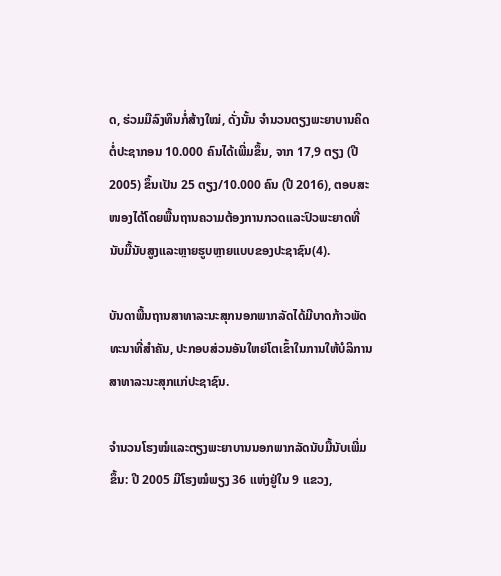ດ, ຮ່ວມມືລົງທຶນກໍ່ສ້າງໃໝ່, ດັ່ງນັ້ນ ຈຳນວນຕຽງພະຍາບານຄິດຕໍ່ປະຊາກອນ 10.000 ຄົນໄດ້ເພີ່ມຂຶ້ນ, ຈາກ 17,9 ຕຽງ (ປີ 2005) ຂຶ້ນເປັນ 25 ຕຽງ/10.000 ຄົນ (ປີ 2016), ຕອບສະໜອງໄດ້ໂດຍພື້ນຖານຄວາມຕ້ອງການກວດແລະປົວພະຍາດທີ່ນັບມື້ນັບສູງແລະຫຼາຍຮູບຫຼາຍແບບຂອງປະຊາຊົນ(4).

ບັນດາພື້ນຖານສາທາລະນະສຸກນອກພາກລັດໄດ້ມີບາດກ້າວພັດທະນາທີ່ສຳຄັນ, ປະກອບສ່ວນອັນໃຫຍ່ໂຕເຂົ້າໃນການໃຫ້ບໍລິການສາທາລະນະສຸກແກ່ປະຊາຊົນ.

ຈຳນວນໂຮງໝໍແລະຕຽງພະຍາບານນອກພາກລັດນັບມື້ນັບເພີ່ມຂຶ້ນ: ປີ 2005 ມີໂຮງໝໍພຽງ 36 ແຫ່ງຢູ່ໃນ 9 ແຂວງ,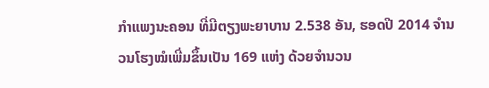ກຳແພງນະຄອນ ທີ່ມີຕຽງພະຍາບານ 2.538 ອັນ, ຮອດປີ 2014 ຈຳນວນໂຮງໝໍເພີ່ມຂຶ້ນເປັນ 169 ແຫ່ງ ດ້ວຍຈຳນວນ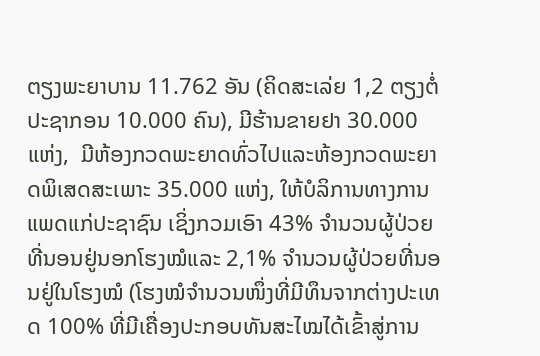ຕຽງພະຍາບານ 11.762 ອັນ (ຄິດສະເລ່ຍ 1,2 ຕຽງຕໍ່ປະຊາກອນ 10.000 ຄົນ), ມີຮ້ານຂາຍຢາ 30.000 ແຫ່ງ,  ມີຫ້ອງກວດພະຍາດທົ່ວໄປແລະຫ້ອງກວດພະຍາດພິເສດສະເພາະ 35.000 ແຫ່ງ, ໃຫ້ບໍລິການທາງການແພດແກ່ປະຊາຊົນ ເຊິ່ງກວມເອົາ 43% ຈຳນວນຜູ້ປ່ວຍທີ່ນອນຢູ່ນອກໂຮງໝໍແລະ 2,1% ຈຳນວນຜູ້ປ່ວຍທີ່ນອນຢູ່ໃນໂຮງໝໍ (ໂຮງໝໍຈຳນວນໜຶ່ງທີ່ມີທຶນຈາກຕ່າງປະເທດ 100% ທີ່ມີເຄື່ອງປະກອບທັນສະໄໝໄດ້ເຂົ້າສູ່ການ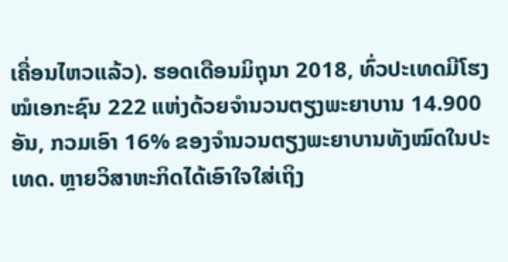ເຄື່ອນໄຫວແລ້ວ). ຮອດເດືອນມິຖຸນາ 2018, ທົ່ວປະເທດມີໂຮງໝໍເອກະຊົນ 222 ແຫ່ງດ້ວຍຈຳນວນຕຽງພະຍາບານ 14.900 ອັນ, ກວມເອົາ 16% ຂອງຈຳນວນຕຽງພະຍາບານທັງໝົດໃນປະເທດ. ຫຼາຍວິສາຫະກິດໄດ້ເອົາໃຈໃສ່ເຖິງ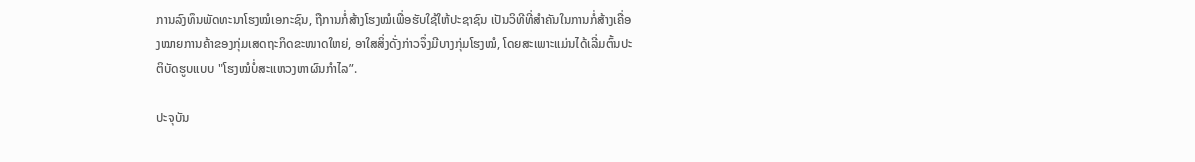ການລົງທຶນພັດທະນາໂຮງໝໍເອກະຊົນ, ຖືການກໍ່ສ້າງໂຮງໝໍເພື່ອຮັບໃຊ້ໃຫ້ປະຊາຊົນ ເປັນວິທີທີ່ສຳຄັນໃນການກໍ່ສ້າງເຄື່ອງໝາຍການຄ້າຂອງກຸ່ມເສດຖະກິດຂະໜາດໃຫຍ່, ອາໃສສິ່ງດັ່ງກ່າວຈຶ່ງມີບາງກຸ່ມໂຮງໝໍ, ໂດຍສະເພາະແມ່ນໄດ້ເລີ່ມຕົ້ນປະຕິບັດຮູບແບບ "ໂຮງໝໍບໍ່ສະແຫວງຫາຜົນກຳໄລ”.

ປະຈຸບັນ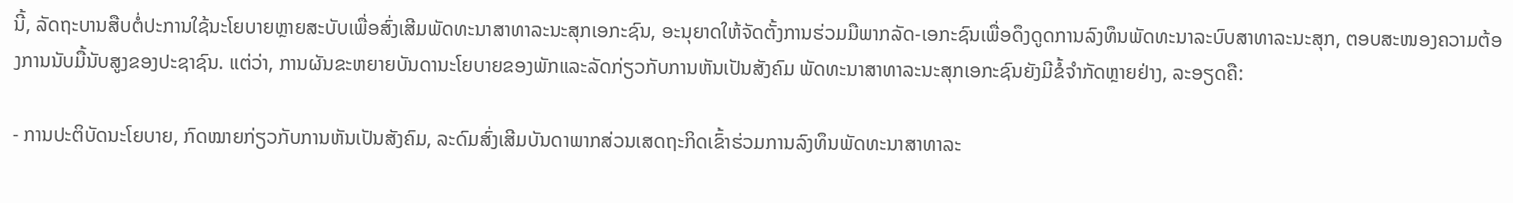ນີ້, ລັດຖະບານສືບຕໍ່ປະການໃຊ້ນະໂຍບາຍຫຼາຍສະບັບເພື່ອສົ່ງເສີມພັດທະນາສາທາລະນະສຸກເອກະຊົນ, ອະນຸຍາດໃຫ້ຈັດຕັ້ງການຮ່ວມມືພາກລັດ-ເອກະຊົນເພື່ອດຶງດູດການລົງທຶນພັດທະນາລະບົບສາທາລະນະສຸກ, ຕອບສະໜອງຄວາມຕ້ອງການນັບມື້ນັບສູງຂອງປະຊາຊົນ. ແຕ່ວ່າ, ການຜັນຂະຫຍາຍບັນດານະໂຍບາຍຂອງພັກແລະລັດກ່ຽວກັບການຫັນເປັນສັງຄົມ ພັດທະນາສາທາລະນະສຸກເອກະຊົນຍັງມີຂໍ້ຈຳກັດຫຼາຍຢ່າງ, ລະອຽດຄື:

- ການປະຕິບັດນະໂຍບາຍ, ກົດໝາຍກ່ຽວກັບການຫັນເປັນສັງຄົມ, ລະດົມສົ່ງເສີມບັນດາພາກສ່ວນເສດຖະກິດເຂົ້າຮ່ວມການລົງທຶນພັດທະນາສາທາລະ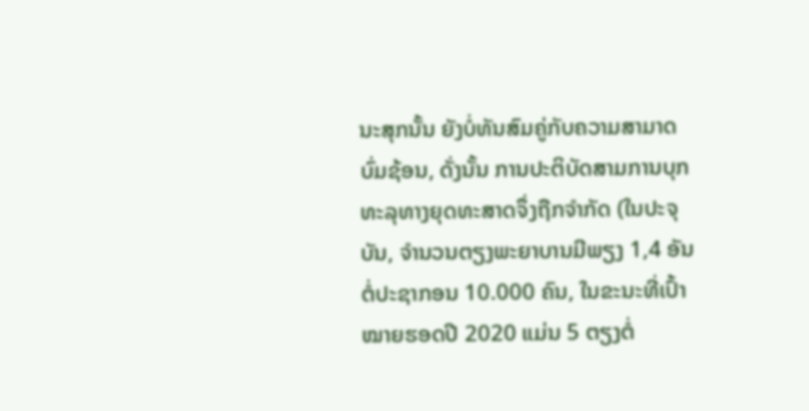ນະສຸກນັ້ນ ຍັງບໍ່ທັນສົມຄູ່ກັບຄວາມສາມາດບົ່ມຊ້ອນ, ດັ່ງນັ້ນ ການປະຕິບັດສາມການບຸກທະລຸທາງຍຸດທະສາດຈຶ່ງຖືກຈຳກັດ (ໃນປະຈຸບັນ, ຈຳນວນຕຽງພະຍາບານມີພຽງ 1,4 ອັນຕໍ່ປະຊາກອນ 10.000 ຄົນ, ໃນຂະນະທີ່ເປົ້າໝາຍຮອດປີ 2020 ແມ່ນ 5 ຕຽງຕໍ່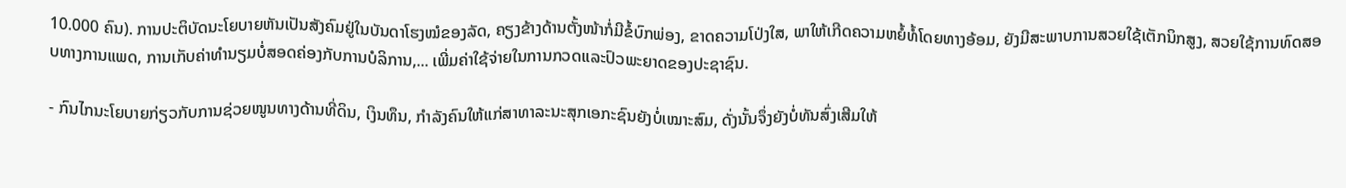10.000 ຄົນ). ການປະຕິບັດນະໂຍບາຍຫັນເປັນສັງຄົມຢູ່ໃນບັນດາໂຮງໝໍຂອງລັດ, ຄຽງຂ້າງດ້ານຕັ້ງໜ້າກໍ່ມີຂໍ້ບົກພ່ອງ, ຂາດຄວາມໂປ່ງໃສ, ພາໃຫ້ເກີດຄວາມຫຍໍ້ທໍ້ໂດຍທາງອ້ອມ, ຍັງມີສະພາບການສວຍໃຊ້ເຕັກນິກສູງ, ສວຍໃຊ້ການທົດສອບທາງການແພດ, ການເກັບຄ່າທຳນຽມບໍ່ສອດຄ່ອງກັບການບໍລິການ,... ເພີ່ມຄ່າໃຊ້ຈ່າຍໃນການກວດແລະປົວພະຍາດຂອງປະຊາຊົນ.

- ກົນໄກນະໂຍບາຍກ່ຽວກັບການຊ່ວຍໜູນທາງດ້ານທີ່ດິນ, ເງິນທຶນ, ກຳລັງຄົນໃຫ້ແກ່ສາທາລະນະສຸກເອກະຊົນຍັງບໍ່ເໝາະສົມ, ດັ່ງນັ້ນຈຶ່ງຍັງບໍ່ທັນສົ່ງເສີມໃຫ້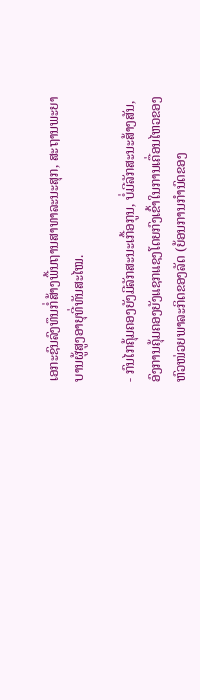ເອກະຊົນລົງທຶນກໍ່ສ້າງພື້ນຖານສາທາລະນະສຸກ, ສະຖານພະຍາບານຜູ້ສູງອາຍຸທີ່ທັນສະໄໝ.

- ກົນໄກຄຸ້ມຄອງຍັງມີລັກສະນະເກື້ອກູນ, ບໍ່ມີລັກສະນະສ້າງສັນ, ອົງການຄຸ້ມຄອງຍັງແຊກແຊງໂດຍກົງເຂົ້າໃນການເຄື່ອນໄຫວຂອງຫົວໜ່ວຍພາລະກິດຂອງລັດ (ຍ້ອນການກຳນົດຂອງ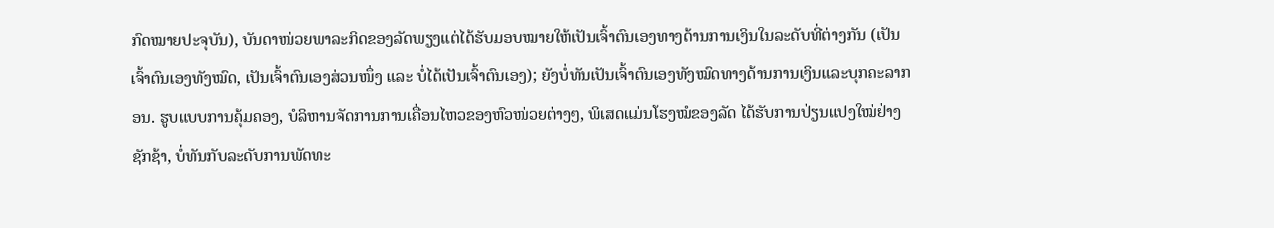ກົດໝາຍປະຈຸບັນ), ບັນດາໜ່ວຍພາລະກິດຂອງລັດພຽງແຕ່ໄດ້ຮັບມອບໝາຍໃຫ້ເປັນເຈົ້າຕົນເອງທາງດ້ານການເງິນໃນລະດັບທີ່ຕ່າງກັນ (ເປັນເຈົ້າຕົນເອງທັງໝົດ, ເປັນເຈົ້າຕົນເອງສ່ວນໜຶ່ງ ແລະ ບໍ່ໄດ້ເປັນເຈົ້າຕົນເອງ); ຍັງບໍ່ທັນເປັນເຈົ້າຕົນເອງທັງໝົດທາງດ້ານການເງິນແລະບຸກຄະລາກອນ. ຮູບແບບການຄຸ້ມຄອງ, ບໍລິຫານຈັດການການເຄື່ອນໄຫວຂອງຫົວໜ່ວຍຕ່າງໆ, ພິເສດແມ່ນໂຮງໝໍຂອງລັດ ໄດ້ຮັບການປ່ຽນແປງໃໝ່ຢ່າງຊັກຊ້າ, ບໍ່ທັນກັບລະດັບການພັດທະ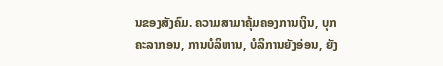ນຂອງສັງຄົມ. ຄວາມສາມາຄຸ້ມຄອງການເງິນ, ບຸກຄະລາກອນ, ການບໍລິຫານ, ບໍລິການຍັງອ່ອນ, ຍັງ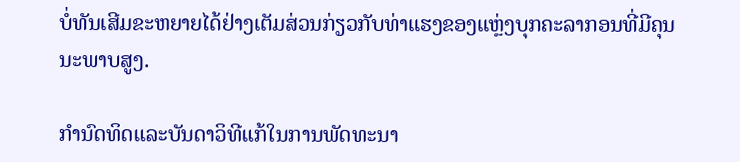ບໍ່ທັນເສີມຂະຫຍາຍໄດ້ຢ່າງເຕັມສ່ວນກ່ຽວກັບທ່າແຮງຂອງແຫຼ່ງບຸກຄະລາກອນທີ່ມີຄຸນນະພາບສູງ.

ກຳນົດທິດແລະບັນດາວິທີແກ້ໃນການພັດທະນາ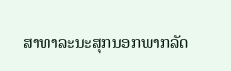ສາທາລະນະສຸກນອກພາກລັດ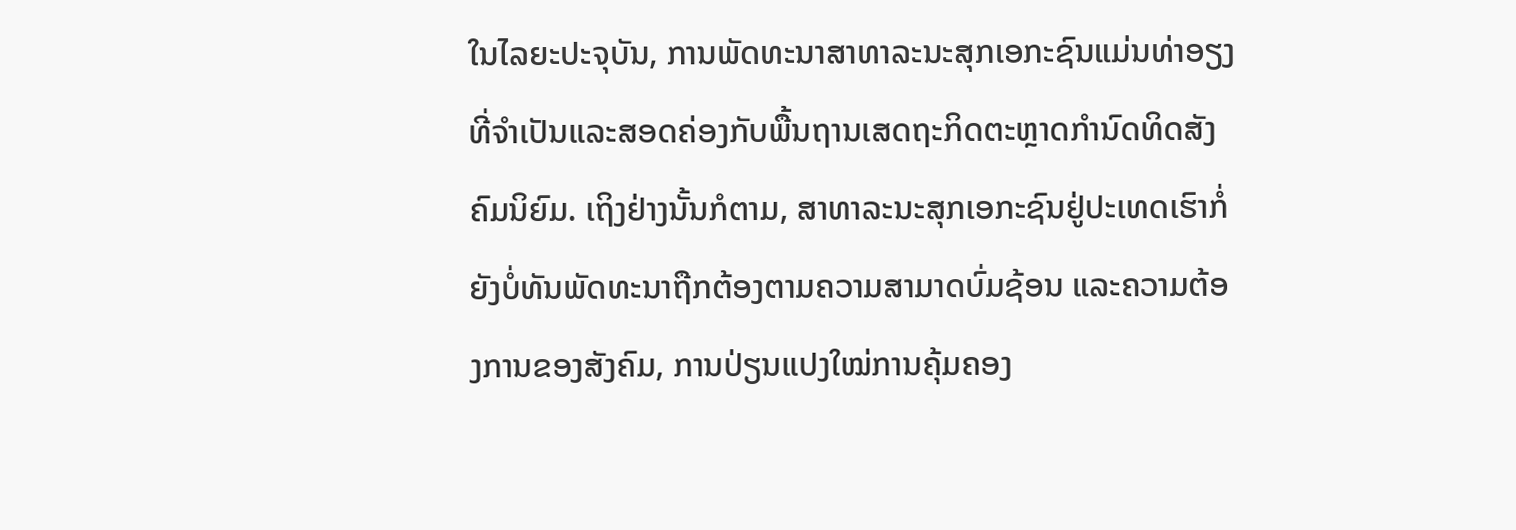ໃນໄລຍະປະຈຸບັນ, ການພັດທະນາສາທາລະນະສຸກເອກະຊົນແມ່ນທ່າອຽງທີ່ຈຳເປັນແລະສອດຄ່ອງກັບພື້ນຖານເສດຖະກິດຕະຫຼາດກຳນົດທິດສັງຄົມນິຍົມ. ເຖິງຢ່າງນັ້ນກໍຕາມ, ສາທາລະນະສຸກເອກະຊົນຢູ່ປະເທດເຮົາກໍ່ຍັງບໍ່ທັນພັດທະນາຖືກຕ້ອງຕາມຄວາມສາມາດບົ່ມຊ້ອນ ແລະຄວາມຕ້ອງການຂອງສັງຄົມ, ການປ່ຽນແປງໃໝ່ການຄຸ້ມຄອງ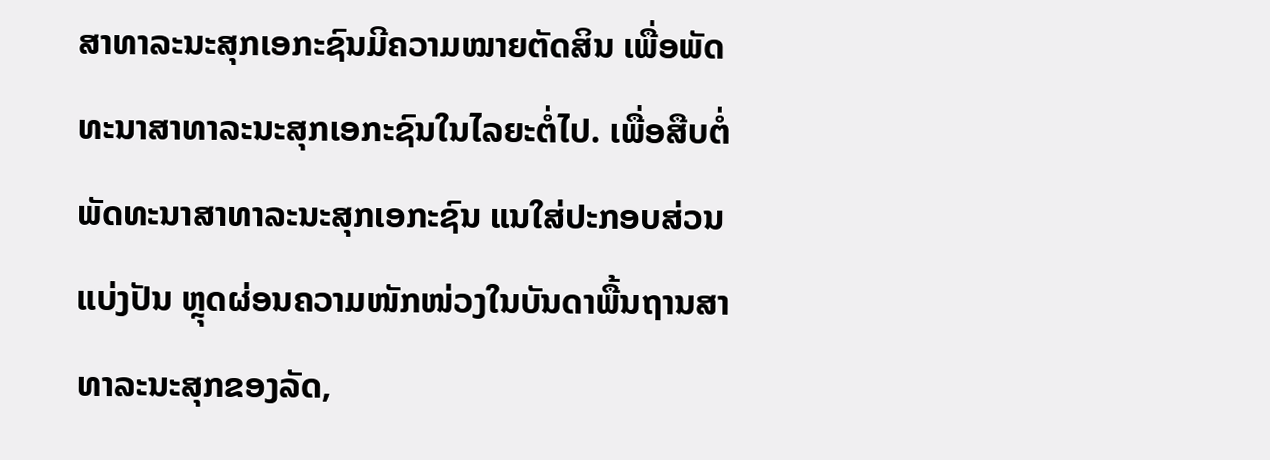ສາທາລະນະສຸກເອກະຊົນມີຄວາມໝາຍຕັດສິນ ເພື່ອພັດທະນາສາທາລະນະສຸກເອກະຊົນໃນໄລຍະຕໍ່ໄປ. ເພື່ອສືບຕໍ່ພັດທະນາສາທາລະນະສຸກເອກະຊົນ ແນໃສ່ປະກອບສ່ວນແບ່ງປັນ ຫຼຸດຜ່ອນຄວາມໜັກໜ່ວງໃນບັນດາພື້ນຖານສາທາລະນະສຸກຂອງລັດ,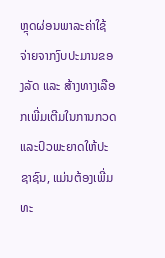ຫຼຸດຜ່ອນພາລະຄ່າໃຊ້ຈ່າຍຈາກງົບປະມານຂອງລັດ ແລະ ສ້າງທາງເລືອກເພີ່ມເຕີມໃນການກວດແລະປົວພະຍາດໃຫ້ປະຊາຊົນ, ແມ່ນຕ້ອງເພີ່ມທະ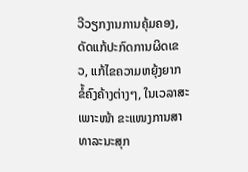ວີວຽກງານການຄຸ້ມຄອງ, ດັດແກ້ປະກົດການຜິດເຂວ, ແກ້ໄຂຄວາມຫຍຸ້ງຍາກ ຂໍ້ຄົງຄ້າງຕ່າງໆ, ໃນເວລາສະເພາະໜ້າ ຂະແໜງການສາທາລະນະສຸກ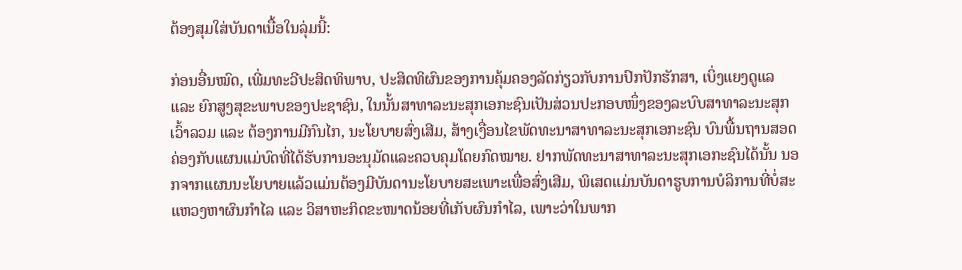ຕ້ອງສຸມໃສ່ບັນດາເນື້ອໃນລຸ່ມນີ້:

ກ່ອນອື່ນໝົດ, ເພີ່ມທະວີປະສິດທິພາບ, ປະສິດທິຜົນຂອງການຄຸ້ມຄອງລັດກ່ຽວກັບການປົກປັກຮັກສາ, ເບິ່ງແຍງດູແລ ແລະ ຍົກສູງສຸຂະພາບຂອງປະຊາຊົນ, ໃນນັ້ນສາທາລະນະສຸກເອກະຊົນເປັນສ່ວນປະກອບໜຶ່ງຂອງລະບົບສາທາລະນະສຸກເວົ້າລວມ ແລະ ຕ້ອງການມີກົນໄກ, ນະໂຍບາຍສົ່ງເສີມ, ສ້າງເງື່ອນໄຂພັດທະນາສາທາລະນະສຸກເອກະຊົນ ບົນພື້ນຖານສອດຄ່ອງກັບແຜນແມ່ບົດທີ່ໄດ້ຮັບການອະນຸມັດແລະຄວບຄຸມໂດຍກົດໝາຍ. ຢາກພັດທະນາສາທາລະນະສຸກເອກະຊົນໄດ້ນັ້ນ ນອກຈາກແຜນນະໂຍບາຍແລ້ວແມ່ນຕ້ອງມີບັນດານະໂຍບາຍສະເພາະເພື່ອສົ່ງເສີມ, ພິເສດແມ່ນບັນດາຮູບການບໍລິການທີ່ບໍ່ສະແຫວງຫາຜົນກຳໄລ ແລະ ວິສາຫະກິດຂະໜາດນ້ອຍທີ່ເກັບຜົນກຳໄລ, ເພາະວ່າໃນພາກ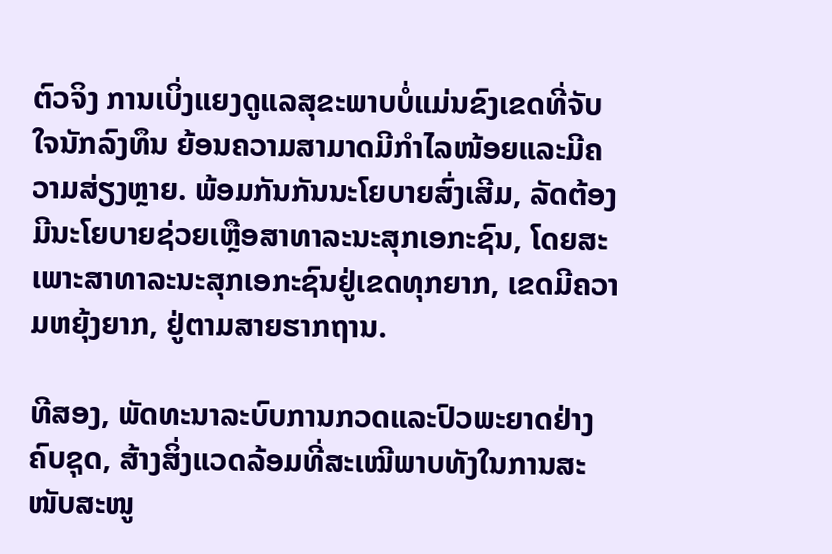ຕົວຈິງ ການເບິ່ງແຍງດູແລສຸຂະພາບບໍ່ແມ່ນຂົງເຂດທີ່ຈັບໃຈນັກລົງທຶນ ຍ້ອນຄວາມສາມາດມີກຳໄລໜ້ອຍແລະມີຄວາມສ່ຽງຫຼາຍ. ພ້ອມກັນກັນນະໂຍບາຍສົ່ງເສີມ, ລັດຕ້ອງມີນະໂຍບາຍຊ່ວຍເຫຼືອສາທາລະນະສຸກເອກະຊົນ, ໂດຍສະເພາະສາທາລະນະສຸກເອກະຊົນຢູ່ເຂດທຸກຍາກ, ເຂດມີຄວາມຫຍຸ້ງຍາກ, ຢູ່ຕາມສາຍຮາກຖານ.

ທີສອງ, ພັດທະນາລະບົບການກວດແລະປົວພະຍາດຢ່າງຄົບຊຸດ, ສ້າງສິ່ງແວດລ້ອມທີ່ສະເໝີພາບທັງໃນການສະໜັບສະໜູ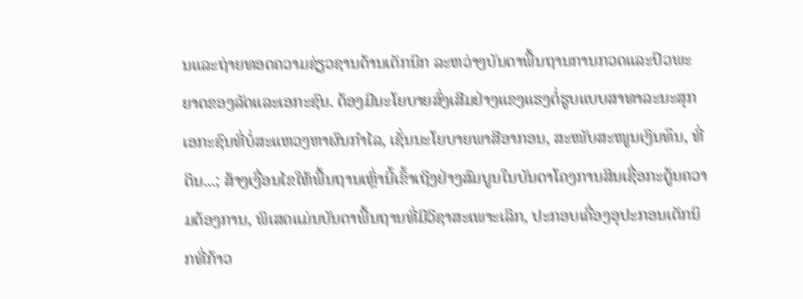ນແລະຖ່າຍທອດຄວາມຊ່ຽວຊານດ້ານເຕັກນິກ ລະຫວ່າງບັນດາພື້ນຖານການກວດແລະປົວພະຍາດຂອງລັດແລະເອກະຊົນ. ຕ້ອງມີນະໂຍບາຍສົ່ງເສີມຢ່າງແຂງແຮງຕໍ່ຮູບແບບສາທາລະນະສຸກເອກະຊົນທີ່ບໍ່ສະແຫວງຫາຜົນກຳໄລ, ເຊັ່ນນະໂຍບາຍພາສີອາກອນ, ສະໜັບສະໜູນເງິນທຶນ, ທີ່ດິນ...; ສ້າງເງື່ອນໄຂໃຫ້ພື້ນຖານເຫຼົ່ານີ້ເຂົ້າເຖິງຢ່າງສົມບູນໃນບັນດາໂຄງການສິນເຊື່ອກະຕູ້ນຄວາມຕ້ອງການ, ພິເສດແມ່ນບັນດາພື້ນຖານທີ່ມີວິຊາສະເພາະເລິກ, ປະກອບເຄື່ອງອຸປະກອນເຕັກນິກທີ່ກ້າວ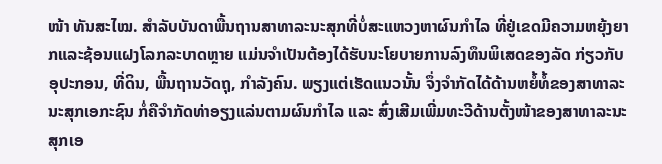ໜ້າ ທັນສະໄໝ. ສຳລັບບັນດາພື້ນຖານສາທາລະນະສຸກທີ່ບໍ່ສະແຫວງຫາຜົນກຳໄລ ທີ່ຢູ່ເຂດມີຄວາມຫຍຸ້ງຍາກແລະຊ້ອນແຝງໂລກລະບາດຫຼາຍ ແມ່ນຈຳເປັນຕ້ອງໄດ້ຮັບນະໂຍບາຍການລົງທຶນພິເສດຂອງລັດ ກ່ຽວກັບອຸປະກອນ, ທີ່ດິນ, ພື້ນຖານວັດຖຸ, ກຳລັງຄົນ. ພຽງແຕ່ເຮັດແນວນັ້ນ ຈຶ່ງຈຳກັດໄດ້ດ້ານຫຍໍ້ທໍ້ຂອງສາທາລະນະສຸກເອກະຊົນ ກໍ່ຄືຈຳກັດທ່າອຽງແລ່ນຕາມຜົນກຳໄລ ແລະ ສົ່ງເສີມເພີ່ມທະວີດ້ານຕັ້ງໜ້າຂອງສາທາລະນະສຸກເອ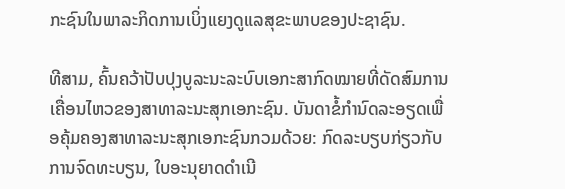ກະຊົນໃນພາລະກິດການເບິ່ງແຍງດູແລສຸຂະພາບຂອງປະຊາຊົນ.

ທີສາມ, ຄົ້ນຄວ້າປັບປຸງບູລະນະລະບົບເອກະສາກົດໝາຍທີ່ດັດສົມການເຄື່ອນໄຫວຂອງສາທາລະນະສຸກເອກະຊົນ. ບັນດາຂໍ້ກຳນົດລະອຽດເພື່ອຄຸ້ມຄອງສາທາລະນະສຸກເອກະຊົນກວມດ້ວຍ: ກົດລະບຽບກ່ຽວກັບການຈົດທະບຽນ, ໃບອະນຸຍາດດຳເນີ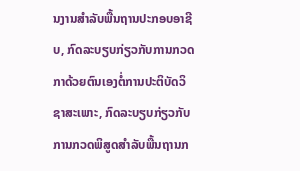ນງານສຳລັບພື້ນຖານປະກອບອາຊີບ, ກົດລະບຽບກ່ຽວກັບການກວດກາດ້ວຍຕົນເອງຕໍ່ການປະຕິບັດວິຊາສະເພາະ, ກົດລະບຽບກ່ຽວກັບການກວດພິສູດສຳລັບພື້ນຖານກ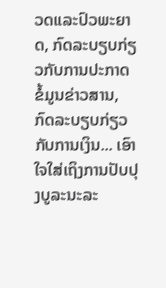ວດແລະປົວພະຍາດ, ກົດລະບຽບກ່ຽວກັບການປະກາດຂໍ້ມູນຂ່າວສານ, ກົດລະບຽບກ່ຽວກັບການເງິນ... ເອົາໃຈໃສ່ເຖິງການປັບປຸງບູລະນະລະ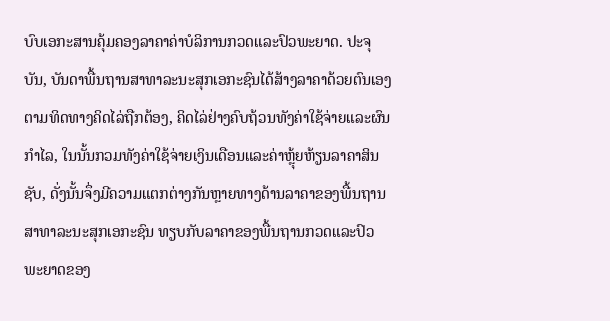ບົບເອກະສານຄຸ້ມຄອງລາຄາຄ່າບໍລິການກວດແລະປົວພະຍາດ. ປະຈຸບັນ, ບັນດາພື້ນຖານສາທາລະນະສຸກເອກະຊົນໄດ້ສ້າງລາຄາດ້ວຍຕົນເອງ ຕາມທິດທາງຄິດໄລ່ຖືກຕ້ອງ, ຄິດໄລ່ຢ່າງຄົບຖ້ວນທັງຄ່າໃຊ້ຈ່າຍແລະຜົນກຳໄລ, ໃນນັ້ນກວມທັງຄ່າໃຊ້ຈ່າຍເງິນເດືອນແລະຄ່າຫຼຸ້ຍຫ້ຽນລາຄາສິນຊັບ, ດັ່ງນັ້ນຈຶ່ງມີຄວາມແຕກຕ່າງກັນຫຼາຍທາງດ້ານລາຄາຂອງພື້ນຖານສາທາລະນະສຸກເອກະຊົນ ທຽບກັບລາຄາຂອງພື້ນຖານກວດແລະປົວພະຍາດຂອງ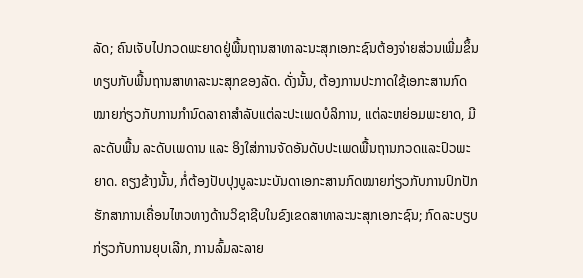ລັດ; ຄົນເຈັບໄປກວດພະຍາດຢູ່ພື້ນຖານສາທາລະນະສຸກເອກະຊົນຕ້ອງຈ່າຍສ່ວນເພີ່ມຂຶ້ນທຽບກັບພື້ນຖານສາທາລະນະສຸກຂອງລັດ. ດັ່ງນັ້ນ, ຕ້ອງການປະກາດໃຊ້ເອກະສານກົດໝາຍກ່ຽວກັບການກຳນົດລາຄາສຳລັບແຕ່ລະປະເພດບໍລິການ, ແຕ່ລະຫຍ່ອມພະຍາດ, ມີລະດັບພື້ນ ລະດັບເພດານ ແລະ ອິງໃສ່ການຈັດອັນດັບປະເພດພື້ນຖານກວດແລະປົວພະຍາດ. ຄຽງຂ້າງນັ້ນ, ກໍ່ຕ້ອງປັບປຸງບູລະນະບັນດາເອກະສານກົດໝາຍກ່ຽວກັບການປົກປັກຮັກສາການເຄື່ອນໄຫວທາງດ້ານວິຊາຊີບໃນຂົງເຂດສາທາລະນະສຸກເອກະຊົນ; ກົດລະບຽບກ່ຽວກັບການຍຸບເລີກ, ການລົ້ມລະລາຍ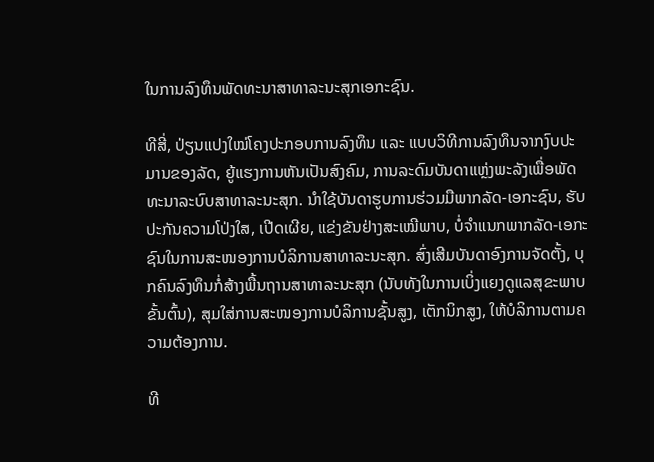ໃນການລົງທຶນພັດທະນາສາທາລະນະສຸກເອກະຊົນ.

ທີສີ່, ປ່ຽນແປງໃໝ່ໂຄງປະກອບການລົງທຶນ ແລະ ແບບວິທີການລົງທຶນຈາກງົບປະມານຂອງລັດ, ຍູ້ແຮງການຫັນເປັນສົງຄົມ, ການລະດົມບັນດາແຫຼ່ງພະລັງເພື່ອພັດທະນາລະບົບສາທາລະນະສຸກ. ນຳໃຊ້ບັນດາຮູບການຮ່ວມມືພາກລັດ-ເອກະຊົນ, ຮັບປະກັນຄວາມໂປ່ງໃສ, ເປີດເຜີຍ, ແຂ່ງຂັນຢ່າງສະເໝີພາບ, ບໍ່ຈຳແນກພາກລັດ-ເອກະຊົນໃນການສະໜອງການບໍລິການສາທາລະນະສຸກ. ສົ່ງເສີມບັນດາອົງການຈັດຕັ້ງ, ບຸກຄົນລົງທຶນກໍ່ສ້າງພື້ນຖານສາທາລະນະສຸກ (ນັບທັງໃນການເບິ່ງແຍງດູແລສຸຂະພາບຂັ້ນຕົ້ນ), ສຸມໃສ່ການສະໜອງການບໍລິການຊັ້ນສູງ, ເຕັກນິກສູງ, ໃຫ້ບໍລິການຕາມຄວາມຕ້ອງການ.

ທີ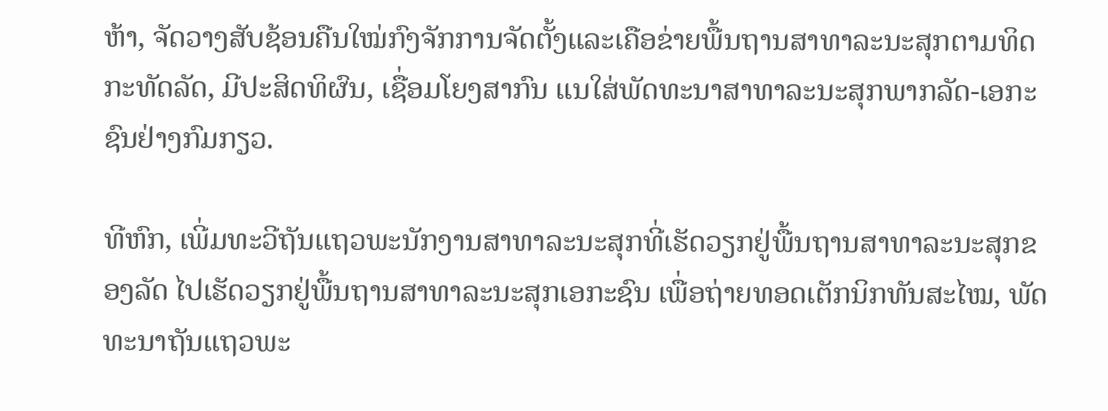ຫ້າ, ຈັດວາງສັບຊ້ອນຄືນໃໝ່ກົງຈັກການຈັດຕັ້ງແລະເຄືອຂ່າຍພື້ນຖານສາທາລະນະສຸກຕາມທິດກະທັດລັດ, ມີປະສິດທິຜົນ, ເຊື່ອມໂຍງສາກົນ ແນໃສ່ພັດທະນາສາທາລະນະສຸກພາກລັດ-ເອກະຊົນຢ່າງກົມກຽວ.

ທີຫົກ, ເພີ່ມທະວີຖັນແຖວພະນັກງານສາທາລະນະສຸກທີ່ເຮັດວຽກຢູ່ພື້ນຖານສາທາລະນະສຸກຂອງລັດ ໄປເຮັດວຽກຢູ່ພື້ນຖານສາທາລະນະສຸກເອກະຊົນ ເພື່ອຖ່າຍທອດເຕັກນິກທັນສະໄໝ, ພັດທະນາຖັນແຖວພະ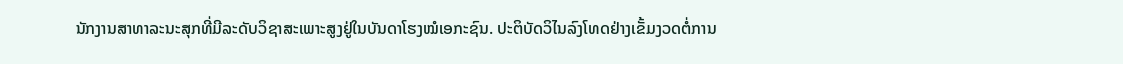ນັກງານສາທາລະນະສຸກທີ່ມີລະດັບວິຊາສະເພາະສູງຢູ່ໃນບັນດາໂຮງໝໍເອກະຊົນ. ປະຕິບັດວິໄນລົງໂທດຢ່າງເຂັ້ມງວດຕໍ່ການ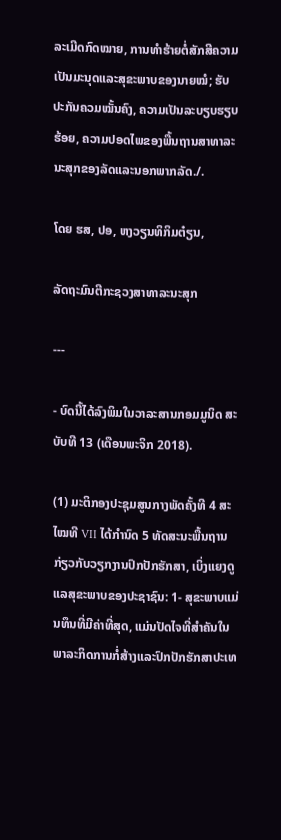ລະເມີດກົດໝາຍ, ການທຳຮ້າຍຕໍ່ສັກສີຄວາມເປັນມະນຸດແລະສຸຂະພາບຂອງນາຍໝໍ; ຮັບປະກັນຄວມໝັ້ນຄົງ, ຄວາມເປັນລະບຽບຮຽບຮ້ອຍ, ຄວາມປອດໄພຂອງພື້ນຖານສາທາລະນະສຸກຂອງລັດແລະນອກພາກລັດ./.

ໂດຍ ຮສ, ປອ, ຫງວຽນທິກິມຕ໋ຽນ,

ລັດຖະມົນຕີກະຊວງສາທາລະນະສຸກ

---

- ບົດນີ້ໄດ້ລົງພິມໃນວາລະສານກອມມູນິດ ສະບັບທີ 13 (ເດືອນພະຈິກ 2018).

(1) ມະຕິກອງປະຊຸມສູນກາງພັດຄັ້ງທີ 4 ສະໄໝທີ VII ໄດ້ກຳນົດ 5 ທັດສະນະພື້ນຖານກ່ຽວກັບວຽກງານປົກປັກຮັກສາ, ເບິ່ງແຍງດູແລສຸຂະພາບຂອງປະຊາຊົນ: 1- ສຸຂະພາບແມ່ນທຶນທີ່ມີຄ່າທີ່ສຸດ, ແມ່ນປັດໄຈທີ່ສຳຄັນໃນພາລະກິດການກໍ່ສ້າງແລະປົກປັກຮັກສາປະເທ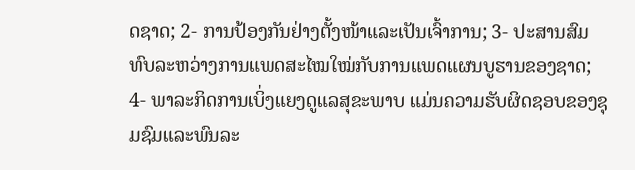ດຊາດ; 2- ການປ້ອງກັນຢ່າງຕັ້ງໜ້າແລະເປັນເຈົ້າການ; 3- ປະສານສົມທົບລະຫວ່າງການແພດສະໄໝໃໝ່ກັບການແພດແຜນບູຮານຂອງຊາດ; 4- ພາລະກິດການເບິ່ງແຍງດູແລສຸຂະພາບ ແມ່ນຄວາມຮັບຜິດຊອບຂອງຊຸມຊົມແລະພົນລະ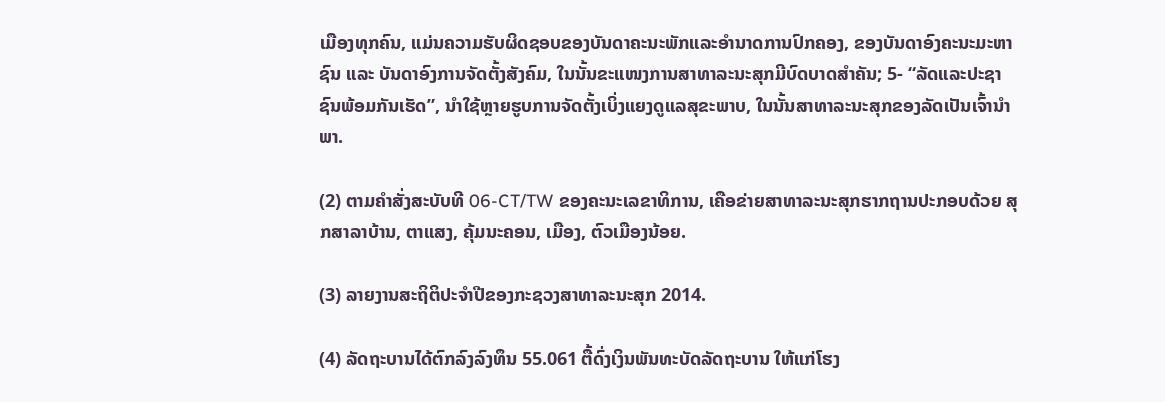ເມືອງທຸກຄົນ, ແມ່ນຄວາມຮັບຜິດຊອບຂອງບັນດາຄະນະພັກແລະອຳນາດການປົກຄອງ, ຂອງບັນດາອົງຄະນະມະຫາຊົນ ແລະ ບັນດາອົງການຈັດຕັ້ງສັງຄົມ, ໃນນັ້ນຂະແໜງການສາທາລະນະສຸກມີບົດບາດສຳຄັນ; 5- “ລັດແລະປະຊາຊົນພ້ອມກັນເຮັດ”, ນຳໃຊ້ຫຼາຍຮູບການຈັດຕັ້ງເບິ່ງແຍງດູແລສຸຂະພາບ, ໃນນັ້ນສາທາລະນະສຸກຂອງລັດເປັນເຈົ້ານຳພາ.

(2) ຕາມຄຳສັ່ງສະບັບທີ 06-CT/TW ຂອງຄະນະເລຂາທິການ, ເຄືອຂ່າຍສາທາລະນະສຸກຮາກຖານປະກອບດ້ວຍ ສຸກສາລາບ້ານ, ຕາແສງ, ຄຸ້ມນະຄອນ, ເມືອງ, ຕົວເມືອງນ້ອຍ.

(3) ລາຍງານສະຖິຕິປະຈຳປີຂອງກະຊວງສາທາລະນະສຸກ 2014.

(4) ລັດຖະບານໄດ້ຕົກລົງລົງທຶນ 55.061 ຕື້ດົ່ງເງິນພັນທະບັດລັດຖະບານ ໃຫ້ແກ່ໂຮງ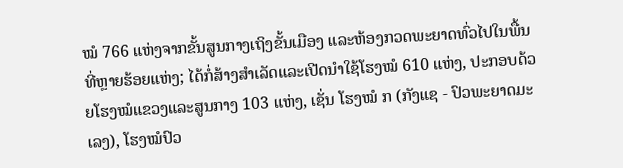ໝໍ 766 ແຫ່ງຈາກຂັ້ນສູນກາງເຖິງຂັ້ນເມືອງ ແລະຫ້ອງກວດພະຍາດທົ່ວໄປໃນພື້ນທີ່ຫຼາຍຮ້ອຍແຫ່ງ; ໄດ້ກໍ່ສ້າງສຳເລັດແລະເປີດນຳໃຊ້ໂຮງໝໍ 610 ແຫ່ງ, ປະກອບດ້ວຍໂຮງໝໍແຂວງແລະສູນກາງ 103 ແຫ່ງ, ເຊັ່ນ ໂຮງໝໍ ກ (ກັງແຊ - ປົວພະຍາດມະເລງ), ໂຮງໝໍປົວ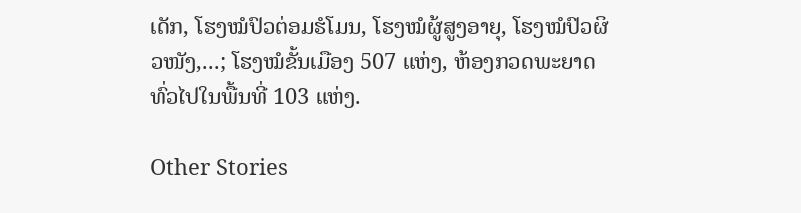ເດັກ, ໂຮງໝໍປົວຕ່ອມຮໍໂມນ, ໂຮງໝໍຜູ້ສູງອາຍຸ, ໂຮງໝໍປົວຜິວໜັງ,...; ໂຮງໝໍຂັ້ນເມືອງ 507 ແຫ່ງ, ຫ້ອງກວດພະຍາດທົ່ວໄປໃນພື້ນທີ່ 103 ແຫ່ງ.

Other Stories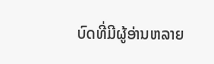ບົດທີ່ມີຜູ້ອ່ານຫລາຍ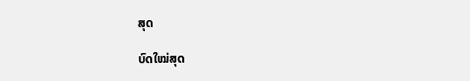ສຸດ

ບົດໃໝ່ສຸດ